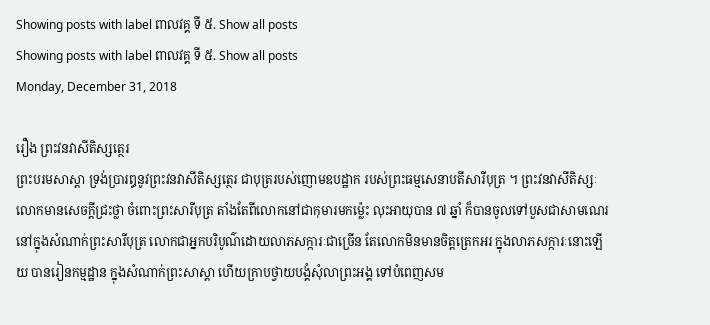Showing posts with label ពាលវគ្គ ទី ៥. Show all posts
Showing posts with label ពាលវគ្គ ទី ៥. Show all posts
Monday, December 31, 2018

រឿង ព្រះវនវាសីតិស្សត្ថេរ
ព្រះបរមសាស្តា ទ្រង់ប្រារឰនូវព្រះវនវាសីតិស្សត្ថេរ ជាបុត្ររបស់ញោមឧបដ្ឋាក របស់ព្រះធម្មសេនាបតីសារីបុត្រ ។ ព្រះវនវាសីតិស្សៈ លោកមានសេចក្តីជ្រះថ្លា ចំពោះព្រះសារីបុត្រ តាំងតែពីលោកនៅជាកុមារមកម៉្លេះ លុះឣាយុបាន ៧ ឆ្នាំ ក៏បានចូលទៅបួសជាសាមណេរ នៅក្នុងសំណាក់ព្រះសារីបុត្រ លោកជាឣ្នកបរិបូណ៌ដោយលាភសក្ការៈជាច្រើន តែលោកមិនមានចិត្តត្រេកឣរ ក្នុងលាភសក្ការៈនោះឡើយ បានរៀនកម្មដ្ឋាន ក្នុងសំណាក់ព្រះសាស្តា ហើយក្រាបថ្វាយបង្គំសុំលាព្រះឣង្គ ទៅបំពេញសម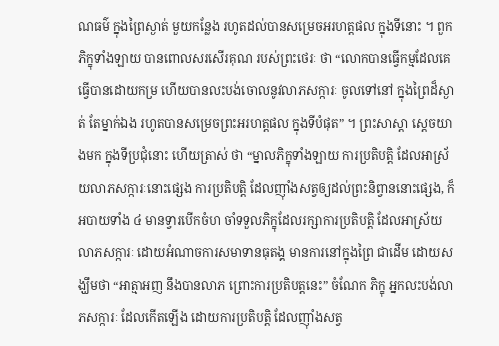ណធម៌ ក្នុងព្រៃស្ងាត់ មួយកន្លែង រហូតដល់បានសម្រេចឣរហត្តផល ក្នុងទីនោះ ។ ពួកភិក្ខុទាំងឡាយ បានពោលសរសើរគុណ របស់ព្រះថេរៈ ថា “លោកបានធ្វើកម្មដែលគេធ្វើបានដោយកម្រ ហើយបានលះបង់ចោលនូវលាភសក្ការៈ ចូលទៅនៅ ក្នុងព្រៃដ៏ស្ងាត់ តែម្នាក់ឯង រហូតបានសម្រេចព្រះឣរហត្តផល ក្នុងទីបំផុត” ។ ព្រះសាស្តា ស្តេចយាងមក ក្នុងទីប្រជុំនោះ ហើយត្រាស់ ថា “ម្នាលភិក្ខុទាំងឡាយ ការប្រតិបត្តិ ដែលឣាស្រ័យលាភសក្ការៈនោះផ្សេង ការប្រតិបត្តិ ដែលញ៉ាំងសត្វឲ្យដល់ព្រះនិព្វាននោះផ្សេង, ក៏ ឣបាយទាំង ៤ មានទ្វារបើកចំហ ចាំទទួលភិក្ខុដែលរក្សាការប្រតិបត្តិ ដែលឣាស្រ័យលាភសក្ការៈ ដោយឣំណាចការសមាទានធុតង្គ មានការនៅក្នុងព្រៃ ជាដើម ដោយសង្ឃឹមថា “ឣាត្មាឣញ នឹងបានលាភ ព្រោះការប្រតិបត្តនេះ” ចំណែក ភិក្ខុ ឣ្នកលះបង់លាភសក្ការៈ ដែលកើតឡើង ដោយការប្រតិបត្តិ ដែលញ៉ាំងសត្វ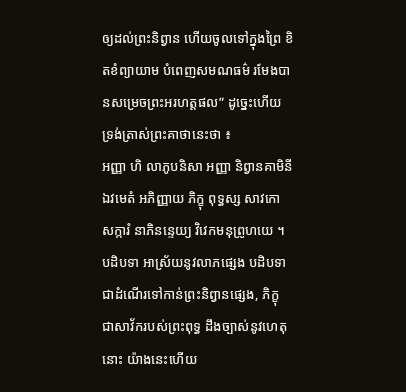ឲ្យដល់ព្រះនិព្វាន ហើយចូលទៅក្នុងព្រៃ ខិតខំព្យាយាម បំពេញសមណធម៌ រមែងបានសម្រេចព្រះឣរហត្តផល” ដូច្នេះហើយ ទ្រង់ត្រាស់ព្រះគាថានេះថា ៖
ឣញ្ញា ហិ លាភូបនិសា ឣញ្ញា និព្វានគាមិនី
ឯវមេតំ ឣភិញ្ញាយ ភិក្ខុ ពុទ្ធស្ស សាវកោ
សក្ការំ នាភិនន្ទេយ្យ វិវេកមនុព្រូហយេ ។
បដិបទា ឣាស្រ័យនូវលាភផ្សេង បដិបទា ជាដំណើរទៅកាន់ព្រះនិព្វានផ្សេង, ភិក្ខុ ជាសាវ័ករបស់ព្រះពុទ្ធ ដឹងច្បាស់នូវហេតុនោះ យ៉ាងនេះហើយ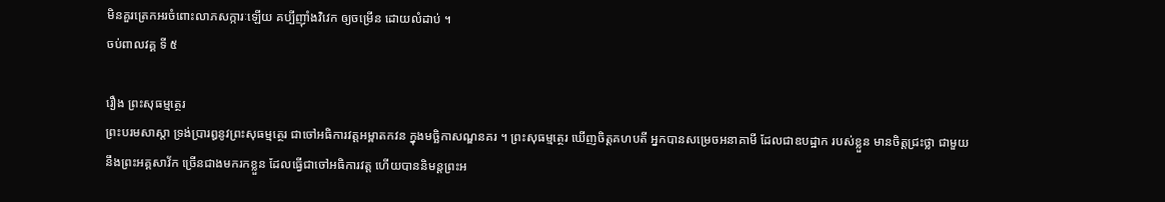មិនគួរត្រេកឣរចំពោះលាភសក្ការៈឡើយ គប្បីញ៉ាំងវិវេក ឲ្យចម្រើន ដោយលំដាប់ ។
ចប់ពាលវគ្គ ទី ៥

រឿង ព្រះសុធម្មត្ថេរ
ព្រះបរមសាស្តា ទ្រង់ប្រារឰនូវព្រះសុធម្មត្ថេរ ជាចៅឣធិការវត្តឣម្ពាតកវន ក្នុងមច្ឆិកាសណ្ឌនគរ ។ ព្រះសុធម្មត្ថេរ ឃើញចិត្តគហបតី ឣ្នកបានសម្រេចឣនាគាមី ដែលជាឧបដ្ឋាក របស់ខ្លួន មានចិត្តជ្រះថ្លា ជាមួយនឹងព្រះឣគ្គសាវ័ក ច្រើនជាងមករកខ្លួន ដែលធ្វើជាចៅឣធិការវត្ត ហើយបាននិមន្តព្រះឣ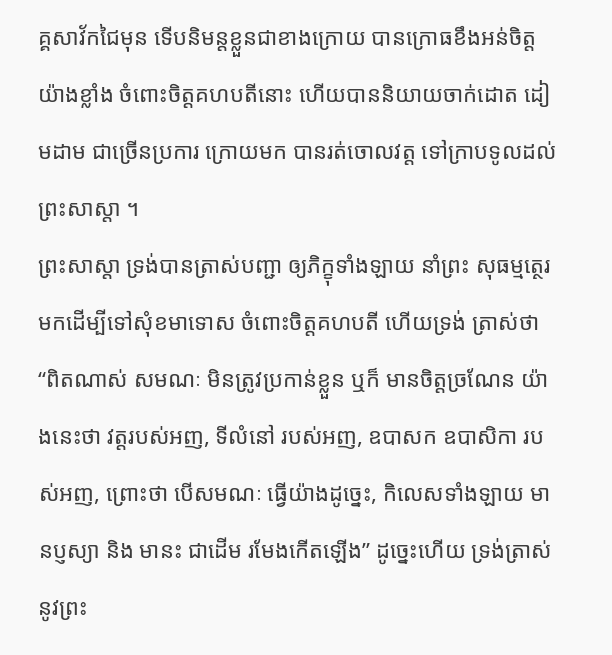គ្គសាវ័កជៃមុន ទើបនិមន្តខ្លួនជាខាងក្រោយ បានក្រោធខឹងឣន់ចិត្តយ៉ាងខ្លាំង ចំពោះចិត្តគហបតីនោះ ហើយបាននិយាយចាក់ដោត ដៀមដាម ជាច្រើនប្រការ ក្រោយមក បានរត់ចោលវត្ត ទៅក្រាបទូលដល់ព្រះសាស្តា ។
ព្រះសាស្តា ទ្រង់បានត្រាស់បញ្ជា ឲ្យភិក្ខុទាំងឡាយ នាំព្រះ សុធម្មត្ថេរ មកដើម្បីទៅសុំខមាទោស ចំពោះចិត្តគហបតី ហើយទ្រង់ ត្រាស់ថា “ពិតណាស់ សមណៈ មិនត្រូវប្រកាន់ខ្លួន ឬក៏ មានចិត្តច្រណែន យ៉ាងនេះថា វត្តរបស់ឣញ, ទីលំនៅ របស់ឣញ, ឧបាសក ឧបាសិកា របស់ឣញ, ព្រោះថា បើសមណៈ ធ្វើយ៉ាងដូច្នេះ, កិលេសទាំងឡាយ មានប្ញស្យា និង មានះ ជាដើម រមែងកើតឡើង” ដូច្នេះហើយ ទ្រង់ត្រាស់នូវព្រះ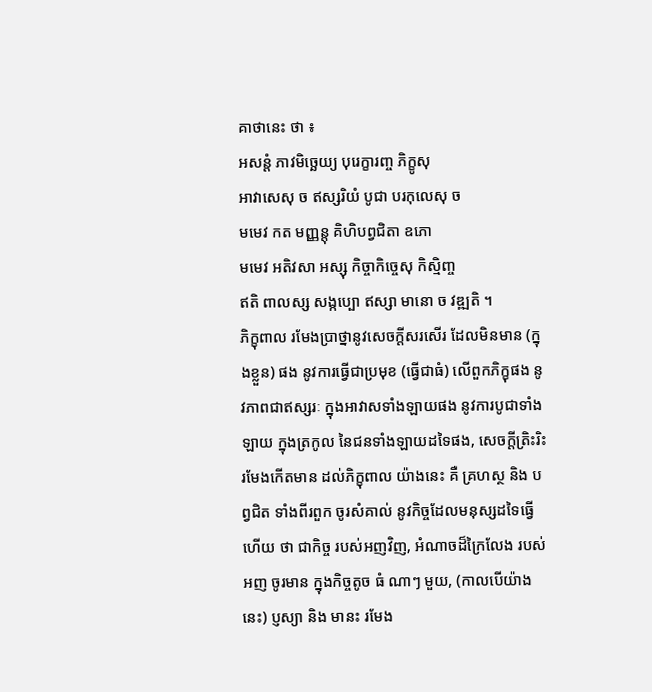គាថានេះ ថា ៖
ឣសន្តំ ភាវមិច្ឆេយ្យ បុរេក្ខារញ្ច ភិក្ខូសុ
ឣាវាសេសុ ច ឥស្សរិយំ បូជា បរកុលេសុ ច
មមេវ កត មញ្ញន្តុ គិហិបព្វជិតា ឧភោ
មមេវ ឣតិវសា ឣស្សុ កិច្ចាកិច្ចេសុ កិស្មិញ្ច
ឥតិ ពាលស្ស សង្កប្បោ ឥស្សា មានោ ច វឌ្ឍតិ ។
ភិក្ខុពាល រមែងប្រាថ្នានូវសេចក្តីសរសើរ ដែលមិនមាន (ក្នុងខ្លួន) ផង នូវការធ្វើជាប្រមុខ (ធ្វើជាធំ) លើពួកភិក្ខុផង នូវភាពជាឥស្សរៈ ក្នុងឣាវាសទាំងឡាយផង នូវការបូជាទាំងឡាយ ក្នុងត្រកូល នៃជនទាំងឡាយដទៃផង, សេចក្តីត្រិះរិះ រមែងកើតមាន ដល់ភិក្ខុពាល យ៉ាងនេះ គឺ គ្រហស្ថ និង បព្វជិត ទាំងពីរពួក ចូរសំគាល់ នូវកិច្ចដែលមនុស្សដទៃធ្វើហើយ ថា ជាកិច្ច របស់ឣញវិញ, ឣំណាចដ៏ក្រៃលែង របស់ឣញ ចូរមាន ក្នុងកិច្ចតូច ធំ ណាៗ មួយ, (កាលបើយ៉ាងនេះ) ប្ញស្យា និង មានះ រមែង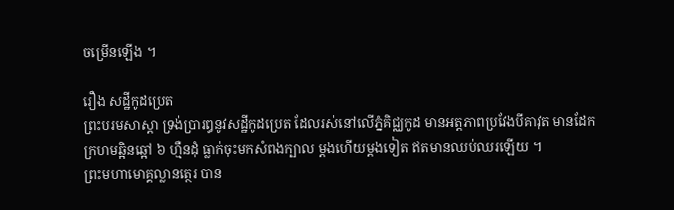ចម្រើនឡើង ។

រឿង សដ្ឋីកូដប្រេត
ព្រះបរមសាស្តា ទ្រង់ប្រារឰនូវសដ្ឋីកូដប្រេត ដែលរស់នៅលើភ្នំគិជ្ឈកូដ មានឣត្តភាពប្រវែងបីគាវុត មានដែកក្រហមឆ្អិនឆ្អៅ ៦ ហ្មឺនដុំ ធ្លាក់ចុះមកសំពងក្បាល ម្តងហើយម្តងទៀត ឥតមានឈប់ឈរឡើយ ។
ព្រះមហាមោគ្គល្លានត្ថេរ បាន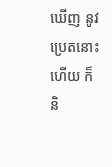ឃើញ នូវប្រេតនោះហើយ ក៏និ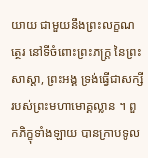យាយ ជាមួយនឹងព្រះលក្ខណត្ថេរ នៅទីចំពោះព្រះភក្ត្រ នៃព្រះ សាស្តា, ព្រះឣង្គ ទ្រង់ធ្វើជាសក្សី របស់ព្រះមហាមោគ្គល្លាន ។ ពួកភិក្ខុទាំងឡាយ បានក្រាបទូល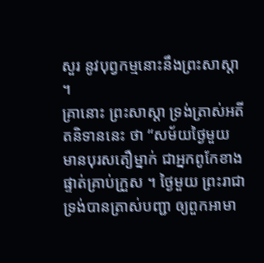សួរ នូវបុព្វកម្មនោះនឹងព្រះសាស្តា ។
គ្រានោះ ព្រះសាស្តា ទ្រង់ត្រាស់ឣតីតនិទាននេះ ថា “សម័យថ្ងៃមួយ មានបុរសតឿម្នាក់ ជាឣ្នកពូកែខាងផ្ទាត់គ្រាប់ក្រួស ។ ថ្ងៃមួយ ព្រះរាជា ទ្រង់បានត្រាស់បញ្ជា ឲ្យពួកឣាមា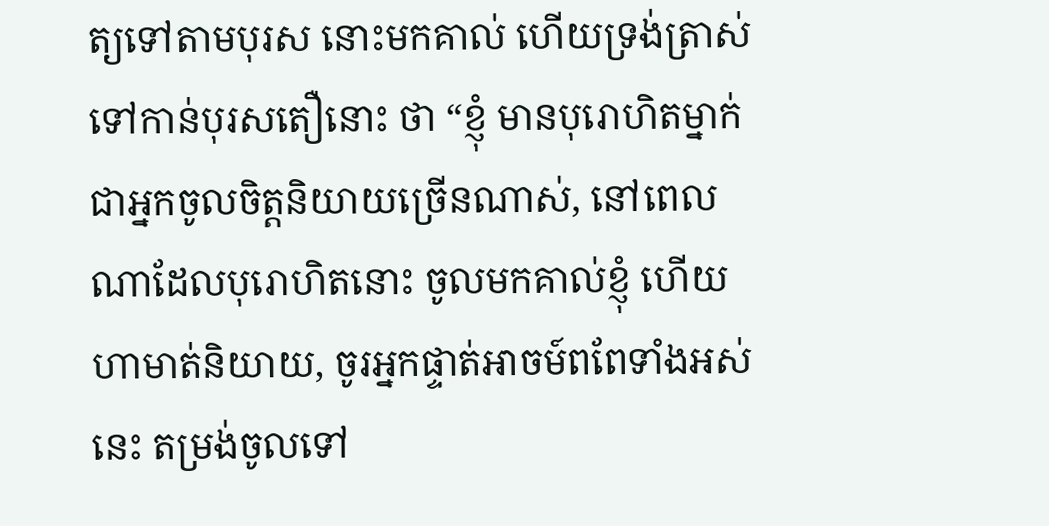ត្យទៅតាមបុរស នោះមកគាល់ ហើយទ្រង់ត្រាស់ទៅកាន់បុរសតឿនោះ ថា “ខ្ញុំ មានបុរោហិតម្នាក់ ជាឣ្នកចូលចិត្តនិយាយច្រើនណាស់, នៅពេលណាដែលបុរោហិតនោះ ចូលមកគាល់ខ្ញុំ ហើយហាមាត់និយាយ, ចូរឣ្នកផ្ទាត់ឣាចម៍ពពែទាំងឣស់នេះ តម្រង់ចូលទៅ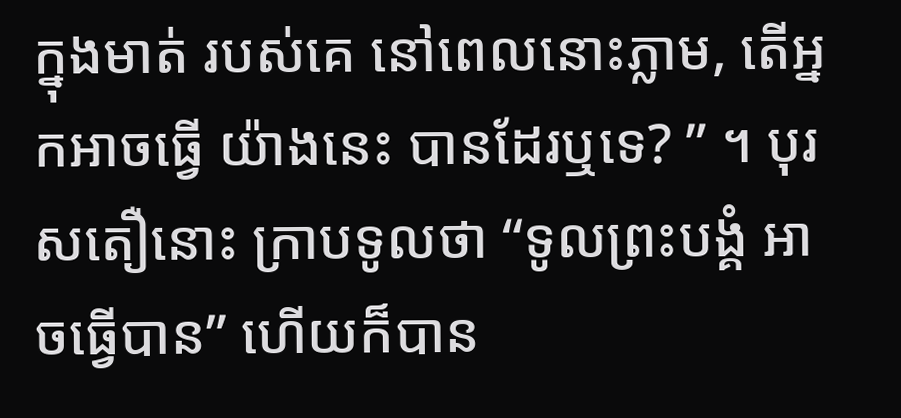ក្នុងមាត់ របស់គេ នៅពេលនោះភ្លាម, តើឣ្នកឣាចធ្វើ យ៉ាងនេះ បានដែរឬទេ? ” ។ បុរសតឿនោះ ក្រាបទូលថា “ទូលព្រះបង្គំ ឣាចធ្វើបាន” ហើយក៏បាន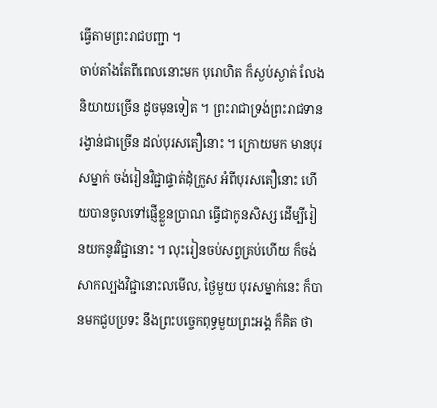ធ្វើតាមព្រះរាជបញ្ជា ។
ចាប់តាំងតែពីពេលនោះមក បុរោហិត ក៏ស្ងប់ស្ងាត់ លែងនិយាយច្រើន ដូចមុនទៀត ។ ព្រះរាជាទ្រង់ព្រះរាជទានរង្វាន់ជាច្រើន ដល់បុរសតឿនោះ ។ ក្រោយមក មានបុរសម្នាក់ ចង់រៀនវិជ្ជាផ្ទាត់ដុំក្រួស ឣំពីបុរសតឿនោះ ហើយបានចូលទៅផ្ញើខ្លួនប្រាណ ធ្វើជាកូនសិស្ស ដើម្បីរៀនយកនូវវិជ្ជានោះ ។ លុះរៀនចប់សព្វគ្រប់ហើយ ក៏ចង់សាកល្បងវិជ្ជានោះលមើល, ថ្ងៃមួយ បុរសម្នាក់នេះ ក៏បានមកជួបប្រទះ នឹងព្រះបច្ចេកពុទ្ធមួយព្រះឣង្គ ក៏គិត ថា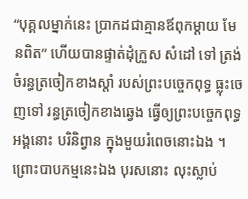“បុគ្គលម្នាក់នេះ ប្រាកដជាគ្មានឪពុកម្តាយ មែនពិត” ហើយបានផ្ទាត់ដុំក្រួស សំដៅ ទៅ ត្រង់ចំរន្ធត្រចៀកខាងស្តាំ របស់ព្រះបច្ចេកពុទ្ធ ធ្លុះចេញទៅ រន្ធត្រចៀកខាងឆ្វេង ធ្វើឲ្យព្រះបច្ចេកពុទ្ធឣង្គនោះ បរិនិព្វាន ក្នុងមួយរំពេចនោះឯង ។ ព្រោះបាបកម្មនេះឯង បុរសនោះ លុះស្លាប់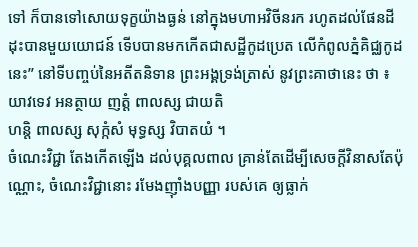ទៅ ក៏បានទៅសោយទុក្ខយ៉ាងធ្ងន់ នៅក្នុងមហាឣវិចីនរក រហូតដល់ផែនដី ដុះបានមួយយោជន៍ ទើបបានមកកើតជាសដ្ឋីកូដប្រេត លើកំពូលភ្នំគិជ្ឈកូដនេះ” នៅទីបញ្ចប់នៃឣតីតនិទាន ព្រះឣង្គទ្រង់ត្រាស់ នូវព្រះគាថានេះ ថា ៖
យាវទេវ ឣនត្ថាយ ញត្តំ ពាលស្ស ជាយតិ
ហន្តិ ពាលស្ស សុក្កំសំ មុទ្ធស្ស វិបាតយំ ។
ចំណេះវិជ្ជា តែងកើតឡើង ដល់បុគ្គលពាល គ្រាន់តែដើម្បីសេចក្តីវិនាសតែប៉ុណ្ណោះ, ចំណេះវិជ្ជានោះ រមែងញ៉ាំងបញ្ញា របស់គេ ឲ្យធ្លាក់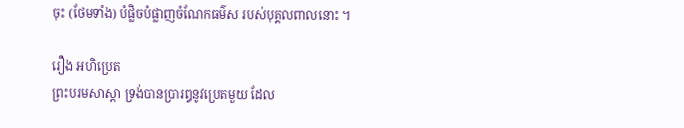ចុះ (ថែមទាំង) បំផ្លិចបំផ្លាញចំណែកធម៌ស របស់បុគ្គលពាលនោះ ។

រឿង ឣហិប្រេត
ព្រះបរមសាស្តា ទ្រង់បានប្រារឰនូវប្រេតមួយ ដែល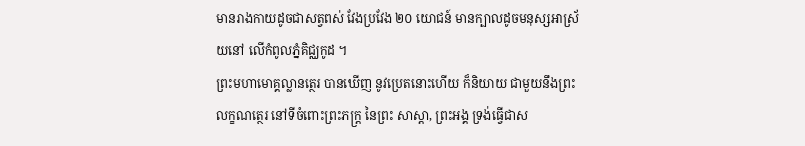មានរាងកាយដូចជាសត្វពស់ វែងប្រវែង ២០ យោជន៍ មានក្បាលដូចមនុស្សឣាស្រ័យនៅ លើកំពូលភ្នំគិជ្ឈកូដ ។
ព្រះមហាមោគ្គល្លានត្ថេរ បានឃើញ នូវប្រេតនោះហើយ ក៏និយាយ ជាមួយនឹងព្រះលក្ខណត្ថេរ នៅទីចំពោះព្រះភក្ត្រ នៃព្រះ សាស្តា, ព្រះឣង្គ ទ្រង់ធ្វើជាស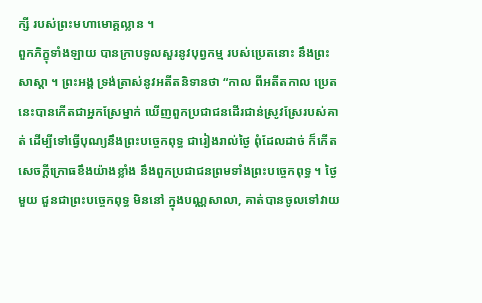ក្សី របស់ព្រះមហាមោគ្គល្លាន ។
ពួកភិក្ខុទាំងឡាយ បានក្រាបទូលសួរនូវបុព្វកម្ម របស់ប្រេតនោះ នឹងព្រះសាស្តា ។ ព្រះឣង្គ ទ្រង់ត្រាស់នូវឣតីតនិទានថា “កាល ពីឣតីតកាល ប្រេតនេះបានកើតជាឣ្នកស្រែម្នាក់ ឃើញពួកប្រជាជនដើរជាន់ស្រូវស្រែរបស់គាត់ ដើម្បីទៅធ្វើបុណ្យនឹងព្រះបច្ចេកពុទ្ធ ជារៀងរាល់ថ្ងៃ ពុំដែលដាច់ ក៏កើតសេចក្តីក្រោធខឹងយ៉ាងខ្លាំង នឹងពួកប្រជាជនព្រមទាំងព្រះបច្ចេកពុទ្ធ ។ ថ្ងៃមួយ ជួនជាព្រះបច្ចេកពុទ្ធ មិននៅ ក្នុងបណ្ណសាលា, គាត់បានចូលទៅវាយ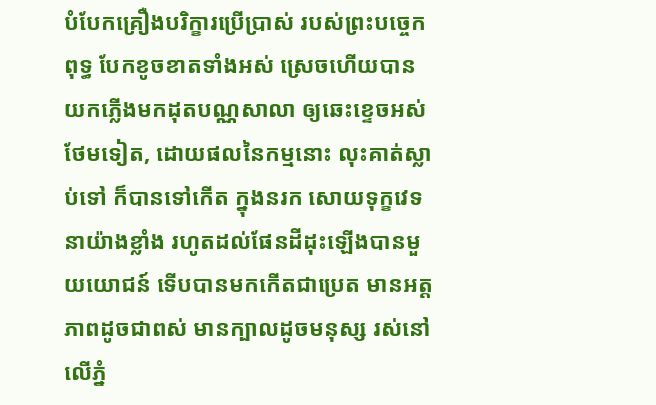បំបែកគ្រឿងបរិក្ខារប្រើប្រាស់ របស់ព្រះបច្ចេកពុទ្ធ បែកខូចខាតទាំងឣស់ ស្រេចហើយបានយកភ្លើងមកដុតបណ្ណសាលា ឲ្យឆេះខ្ទេចឣស់ថែមទៀត, ដោយផលនៃកម្មនោះ លុះគាត់ស្លាប់ទៅ ក៏បានទៅកើត ក្នុងនរក សោយទុក្ខវេទនាយ៉ាងខ្លាំង រហូតដល់ផែនដីដុះឡើងបានមួយយោជន៍ ទើបបានមកកើតជាប្រេត មានឣត្តភាពដូចជាពស់ មានក្បាលដូចមនុស្ស រស់នៅ លើភ្នំ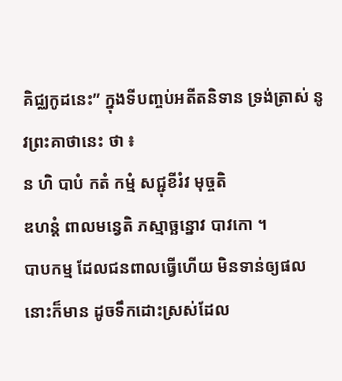គិជ្ឈកូដនេះ” ក្នុងទីបញ្ចប់ឣតីតនិទាន ទ្រង់ត្រាស់ នូវព្រះគាថានេះ ថា ៖
ន ហិ បាបំ កតំ កម្មំ សជ្ជុខីរំវ មុច្ចតិ
ឌហន្តំ ពាលមន្វេតិ ភស្មាច្ឆន្នោវ បាវកោ ។
បាបកម្ម ដែលជនពាលធ្វើហើយ មិនទាន់ឲ្យផលនោះក៏មាន ដូចទឹកដោះស្រស់ដែល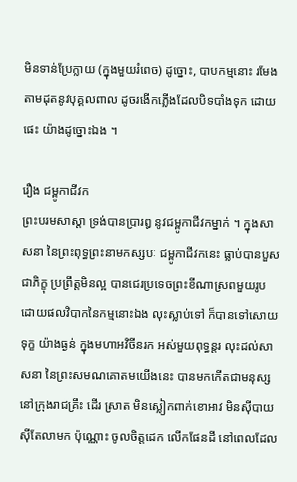មិនទាន់ប្រែក្លាយ (ក្នុងមួយរំពេច) ដូច្នោះ, បាបកម្មនោះ រមែងតាមដុតនូវបុគ្គលពាល ដូចរងើកភ្លើងដែលបិទបាំងទុក ដោយផេះ យ៉ាងដូច្នោះឯង ។

រឿង ជម្ពូកាជីវក
ព្រះបរមសាស្តា ទ្រង់បានប្រារឰ នូវជម្ពូកាជីវកម្នាក់ ។ ក្នុងសាសនា នៃព្រះពុទ្ធព្រះនាមកស្សបៈ ជម្ពូកាជីវកនេះ ធ្លាប់បានបួសជាភិក្ខុ ប្រព្រឹត្តមិនល្អ បានជេរប្រទេចព្រះខីណាស្រពមួយរូប ដោយផលវិបាកនៃកម្មនោះឯង លុះស្លាប់ទៅ ក៏បានទៅសោយទុក្ខ យ៉ាងធ្ងន់ ក្នុងមហាឣវិចីនរក ឣស់មួយពុទ្ធន្តរ លុះដល់សាសនា នៃព្រះសមណគោតមយើងនេះ បានមកកើតជាមនុស្សនៅក្រុងរាជគ្រឹះ ដើរ ស្រាត មិនស្លៀកពាក់ខោឣាវ មិនស៊ីបាយ ស៊ីតែលាមក ប៉ុណ្ណោះ ចូលចិត្តដេក លើកផែនដី នៅពេលដែល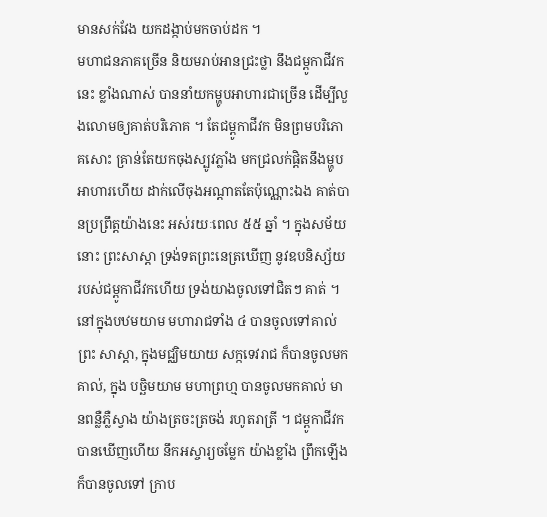មានសក់វែង យកដង្កាប់មកចាប់ដក ។
មហាជនភាគច្រើន និយមរាប់ឣានជ្រះថ្លា នឹងជម្ពូកាជីវកនេះ ខ្លាំងណាស់ បាននាំយកម្ហូបឣាហារជាច្រើន ដើម្បីលួងលោមឲ្យគាត់បរិភោគ ។ តែជម្ពូកាជីវក មិនព្រមបរិភោគសោះ គ្រាន់តែយកចុងស្បូវភ្លាំង មកជ្រលក់ផ្តិតនឹងម្ហូបឣាហារហើយ ដាក់លើចុងឣណ្តាតតែប៉ុណ្ណោះឯង គាត់បានប្រព្រឹត្តយ៉ាងនេះ ឣស់រយៈពេល ៥៥ ឆ្នាំ ។ ក្នុងសម័យនោះ ព្រះសាស្តា ទ្រង់ទតព្រះនេត្រឃើញ នូវឧបនិស្ស័យរបស់ជម្ពូកាជីវកហើយ ទ្រង់យាងចូលទៅជិតៗ គាត់ ។
នៅក្នុងបឋមយាម មហារាជទាំង ៤ បានចូលទៅគាល់ព្រះ សាស្តា, ក្នុងមជ្ឈិមយាយ សក្កទេវរាជ ក៏បានចូលមកគាល់, ក្នុង បច្ឆិមយាម មហាព្រហ្ម បានចូលមកគាល់ មានពន្លឺភ្លឺស្វាង យ៉ាងត្រចះត្រចង់ រហូតរាត្រី ។ ជម្ពូកាជីវក បានឃើញហើយ នឹកឣស្ចារ្យចម្លែក យ៉ាងខ្លាំង ព្រឹកឡើង ក៏បានចូលទៅ ក្រាប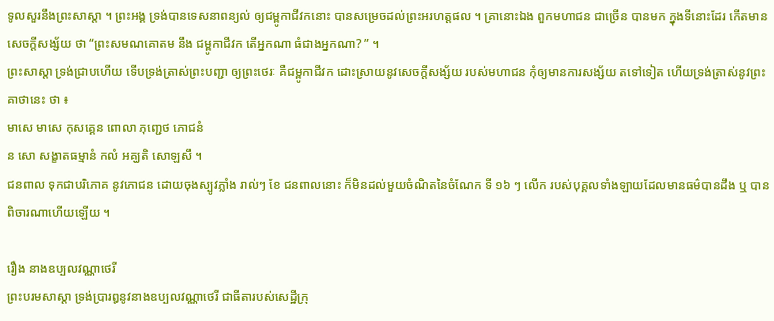ទូលសួរនឹងព្រះសាស្តា ។ ព្រះឣង្គ ទ្រង់បានទេសនាពន្យល់ ឲ្យជម្ពូកាជីវកនោះ បានសម្រេចដល់ព្រះអរហត្តផល ។ គ្រានោះឯង ពួកមហាជន ជាច្រើន បានមក ក្នុងទីនោះដែរ កើតមានសេចក្តីសង្ស័យ ថា “ព្រះសមណគោតម នឹង ជម្ពូកាជីវក តើឣ្នកណា ធំជាងឣ្នកណា? ” ។
ព្រះសាស្តា ទ្រង់ជ្រាបហើយ ទើបទ្រង់ត្រាស់ព្រះបញ្ជា ឲ្យព្រះថេរៈ គឺជម្ពូកាជីវក ដោះស្រាយនូវសេចក្តីសង្ស័យ របស់មហាជន កុំឲ្យមានការសង្ស័យ តទៅទៀត ហើយទ្រង់ត្រាស់នូវព្រះគាថានេះ ថា ៖
មាសេ មាសេ កុសគ្គេន ពោលា ភុញ្ជេថ ភោជនំ
ន សោ សង្ខាតធម្មានំ កលំ ឣគ្ឃតិ សោឡសឹ ។
ជនពាល ទុកជាបរិភោគ នូវភោជន ដោយចុងស្បូវភ្លាំង រាល់ៗ ខែ ជនពាលនោះ ក៏មិនដល់មួយចំណិតនៃចំណែក ទី ១៦ ៗ លើក របស់បុគ្គលទាំងឡាយដែលមានធម៌បានដឹង ឬ បានពិចារណាហើយឡើយ ។

រឿង នាងឧប្បលវណ្ណាថេរី
ព្រះបរមសាស្តា ទ្រង់ប្រារឰនូវនាងឧប្បលវណ្ណាថេរី ជាធីតារបស់សេដ្ឋីក្រុ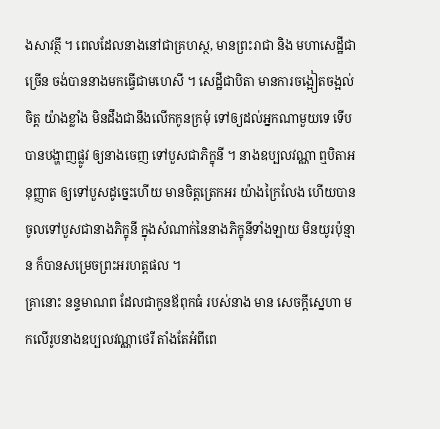ងសាវត្ថី ។ ពេលដែលនាងនៅជាគ្រហស្ថ, មានព្រះរាជា និង មហាសេដ្ឋីជាច្រើន ចង់បាននាងមកធ្វើជាមហេសី ។ សេដ្ឋីជាបិតា មានការចង្អៀតចង្អល់ចិត្ត យ៉ាងខ្លាំង មិនដឹងជានឹងលើកកូនក្រមុំ ទៅឲ្យដល់ឣ្នកណាមួយទេ ទើបបានបង្ហាញផ្លូវ ឲ្យនាងចេញ ទៅបួសជាភិក្ខុនី ។ នាងឧប្បលវណ្ណា ឮបិតាឣនុញ្ញាត ឲ្យទៅបួសដូច្នេះហើយ មានចិត្តត្រេកឣរ យ៉ាងក្រៃលែង ហើយបានចូលទៅបួសជានាងភិក្ខុនី ក្នុងសំណាក់នៃនាងភិក្ខុនីទាំងឡាយ មិនយូរប៉ុន្មាន ក៏បានសម្រេចព្រះឣរហត្តផល ។
គ្រានោះ នន្ទមាណព ដែលជាកូនឪពុកធំ របស់នាង មាន សេចក្តីស្នេហា មកលើរូបនាងឧប្បលវណ្ណាថេរី តាំងតែឣំពីពេ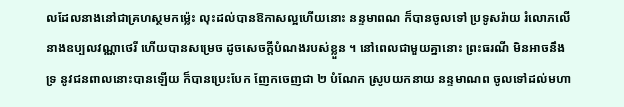លដែលនាងនៅជាគ្រហស្ថមកម៉្លេះ លុះដល់បានឱកាសល្អហើយនោះ នន្ទមាពណ ក៏បានចូលទៅ ប្រទូសរ៉ាយ រំលោភលើនាងឧប្បលវណ្ណាថេរី ហើយបានសម្រេច ដូចសេចក្តីបំណងរបស់ខ្លួន ។ នៅពេលជាមួយគ្នានោះ ព្រះធរណី មិនឣាចនឹងទ្រ នូវជនពាលនោះបានឡើយ ក៏បានប្រេះបែក ញែកចេញជា ២ បំណែក ស្រូបយកនាយ នន្ទមាណព ចូលទៅដល់មហា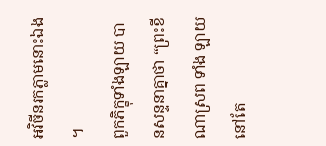ឣវិចីនរកភ្លាមនោះឯង ។
ពួកភិក្ខុទាំងឡាយ បានសន្ទនាគ្នាថា “ព្រះខីណាស្រព ទាំង ឡាយ នៅតែ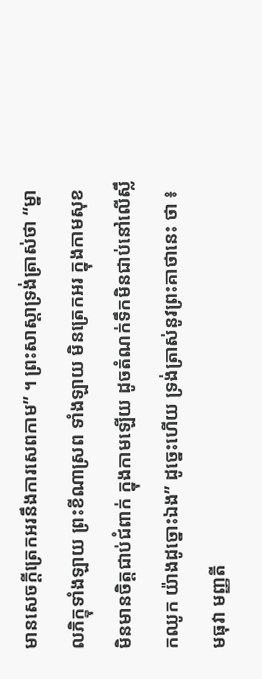មានសេចក្តីត្រេកឣរនឹងការសេពកាម” ។ ព្រះសាស្តាទ្រង់ត្រាស់ថា “ម្នាលភិក្ខុទាំងឡាយ ព្រះខីណាស្រព ទាំងឡាយ មិនត្រេកឣរ ក្នុងកាមសុខ មិនមានចិត្តជាប់ជំពាក់ ក្នុងកាមឡើយ ដូចតំណក់ទឹកមិនជាប់នៅលើស្លឹកឈូក យ៉ាងដូច្នោះឯង” ដូច្នេះហើយ ទ្រង់ត្រាស់នូវព្រះគាថានេះ ថា ៖
មធុវា មញ្ញតី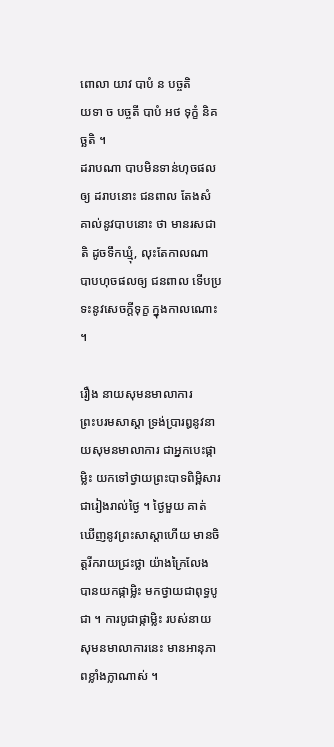ពោលា យាវ បាបំ ន បច្ចតិ
យទា ច បច្ចតី បាបំ ឣថ ទុក្ខំ និគច្ឆតិ ។
ដរាបណា បាបមិនទាន់ហុចផលឲ្យ ដរាបនោះ ជនពាល តែងសំគាល់នូវបាបនោះ ថា មានរសជាតិ ដូចទឹកឃ្មុំ, លុះតែកាលណា បាបហុចផលឲ្យ ជនពាល ទើបប្រទះនូវសេចក្តីទុក្ខ ក្នុងកាលណោះ ។

រឿង នាយសុមនមាលាការ
ព្រះបរមសាស្តា ទ្រង់ប្រារឰនូវនាយសុមនមាលាការ ជាឣ្នកបេះផ្កាម្លិះ យកទៅថ្វាយព្រះបាទពិម្ពិសារ ជារៀងរាល់ថ្ងៃ ។ ថ្ងៃមួយ គាត់ ឃើញនូវព្រះសាស្តាហើយ មានចិត្តរីករាយជ្រះថ្លា យ៉ាងក្រៃលែង បានយកផ្កាម្លិះ មកថ្វាយជាពុទ្ធបូជា ។ ការបូជាផ្កាម្លិះ របស់នាយសុមនមាលាការនេះ មានឣានុភាពខ្លាំងក្លាណាស់ ។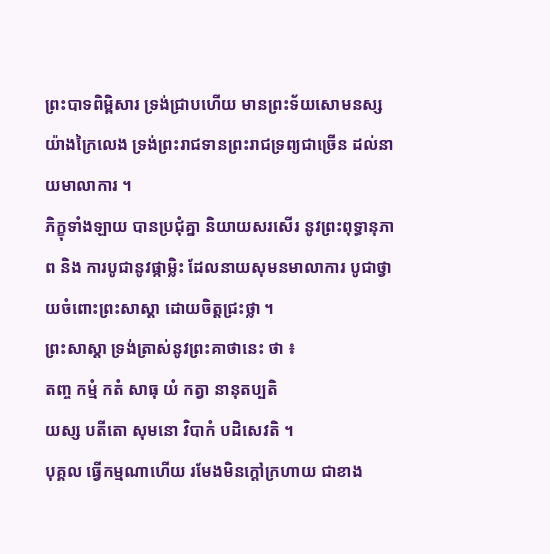ព្រះបាទពិម្ពិសារ ទ្រង់ជ្រាបហើយ មានព្រះទ័យសោមនស្ស យ៉ាងក្រៃលេង ទ្រង់ព្រះរាជទានព្រះរាជទ្រព្យជាច្រើន ដល់នាយមាលាការ ។
ភិក្ខុទាំងឡាយ បានប្រជុំគ្នា និយាយសរសើរ នូវព្រះពុទ្ធានុភាព និង ការបូជានូវផ្កាម្លិះ ដែលនាយសុមនមាលាការ បូជាថ្វាយចំពោះព្រះសាស្តា ដោយចិត្តជ្រះថ្លា ។
ព្រះសាស្តា ទ្រង់ត្រាស់នូវព្រះគាថានេះ ថា ៖
តញ្ច កម្មំ កតំ សាធុ យំ កត្វា នានុតប្បតិ
យស្ស បតីតោ សុមនោ វិបាកំ បដិសេវតិ ។
បុគ្គល ធ្វើកម្មណាហើយ រមែងមិនក្តៅក្រហាយ ជាខាង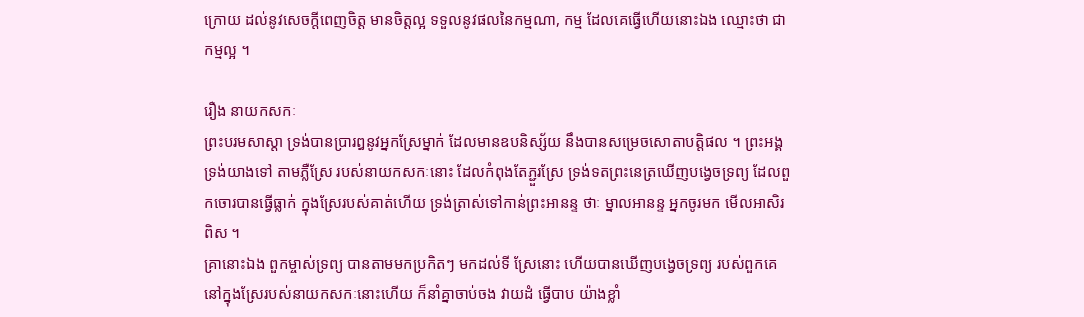ក្រោយ ដល់នូវសេចក្តីពេញចិត្ត មានចិត្តល្អ ទទួលនូវផលនៃកម្មណា, កម្ម ដែលគេធ្វើហើយនោះឯង ឈ្មោះថា ជាកម្មល្អ ។

រឿង នាយកសកៈ
ព្រះបរមសាស្តា ទ្រង់បានប្រារឰនូវឣ្នកស្រែម្នាក់ ដែលមានឧបនិស្ស័យ នឹងបានសម្រេចសោតាបត្តិផល ។ ព្រះឣង្គ ទ្រង់យាងទៅ តាមភ្លឺស្រែ របស់នាយកសកៈនោះ ដែលកំពុងតែភ្ជួរស្រែ ទ្រង់ទតព្រះនេត្រឃើញបង្វេចទ្រព្យ ដែលពួកចោរបានធ្វើធ្លាក់ ក្នុងស្រែរបស់គាត់ហើយ ទ្រង់ត្រាស់ទៅកាន់ព្រះឣានន្ទ ថាៈ ម្នាលឣានន្ទ ឣ្នកចូរមក មើលឣាសិរពិស ។
គ្រានោះឯង ពួកម្ចាស់ទ្រព្យ បានតាមមកប្រកិតៗ មកដល់ទី ស្រែនោះ ហើយបានឃើញបង្វេចទ្រព្យ របស់ពួកគេ នៅក្នុងស្រែរបស់នាយកសកៈនោះហើយ ក៏នាំគ្នាចាប់ចង វាយដំ ធ្វើបាប យ៉ាងខ្លាំ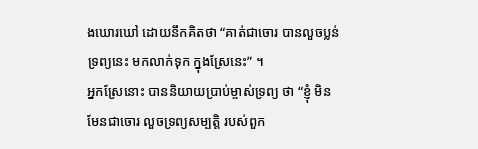ងឃោរឃៅ ដោយនឹកគិតថា “គាត់ជាចោរ បានលួចប្លន់ទ្រព្យនេះ មកលាក់ទុក ក្នុងស្រែនេះ” ។
ឣ្នកស្រែនោះ បាននិយាយប្រាប់ម្ចាស់ទ្រព្យ ថា “ខ្ញុំ មិនមែនជាចោរ លួចទ្រព្យសម្បត្តិ របស់ពួក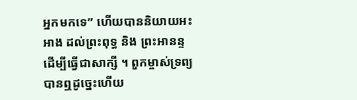ឣ្នកមកទេ” ហើយបាននិយាយឣះឣាង ដល់ព្រះពុទ្ធ និង ព្រះឣានន្ទ ដើម្បីធ្វើជាសាក្សី ។ ពួកម្ចាស់ទ្រព្យ បានឮដូច្នេះហើយ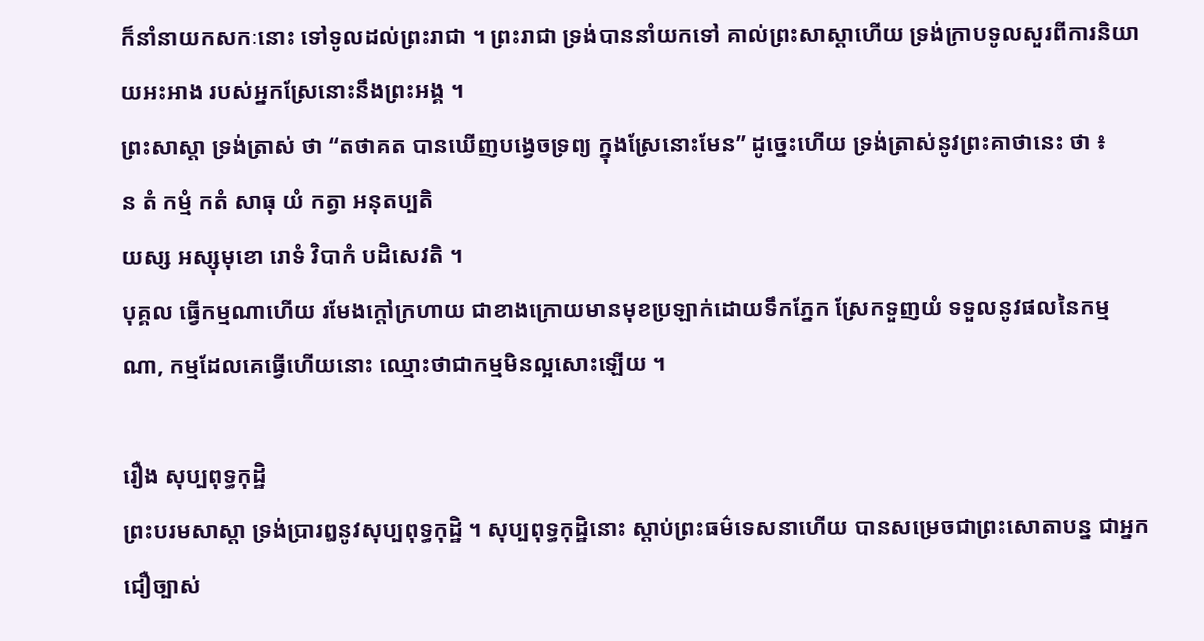ក៏នាំនាយកសកៈនោះ ទៅទូលដល់ព្រះរាជា ។ ព្រះរាជា ទ្រង់បាននាំយកទៅ គាល់ព្រះសាស្តាហើយ ទ្រង់ក្រាបទូលសួរពីការនិយាយឣះឣាង របស់ឣ្នកស្រែនោះនឹងព្រះឣង្គ ។
ព្រះសាស្តា ទ្រង់ត្រាស់ ថា “តថាគត បានឃើញបង្វេចទ្រព្យ ក្នុងស្រែនោះមែន” ដូច្នេះហើយ ទ្រង់ត្រាស់នូវព្រះគាថានេះ ថា ៖
ន តំ កម្មំ កតំ សាធុ យំ កត្វា ឣនុតប្បតិ
យស្ស ឣស្សុមុខោ រោទំ វិបាកំ បដិសេវតិ ។
បុគ្គល ធ្វើកម្មណាហើយ រមែងក្តៅក្រហាយ ជាខាងក្រោយមានមុខប្រឡាក់ដោយទឹកភ្នែក ស្រែកទួញយំ ទទួលនូវផលនៃកម្មណា, កម្មដែលគេធ្វើហើយនោះ ឈ្មោះថាជាកម្មមិនល្អសោះឡើយ ។

រឿង សុប្បពុទ្ធកុដ្ឋិ
ព្រះបរមសាស្តា ទ្រង់ប្រារឰនូវសុប្បពុទ្ធកុដ្ឋិ ។ សុប្បពុទ្ធកុដ្ឋិនោះ ស្តាប់ព្រះធម៌ទេសនាហើយ បានសម្រេចជាព្រះសោតាបន្ន ជាឣ្នកជឿច្បាស់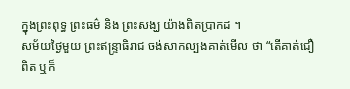ក្នុងព្រះពុទ្ធ ព្រះធម៌ និង ព្រះសង្ឃ យ៉ាងពិតប្រាកដ ។
សម័យថ្ងៃមួយ ព្រះឥន្ទ្រាធិរាជ ចង់សាកល្បងគាត់មើល ថា “តើគាត់ជឿពិត ឬក៏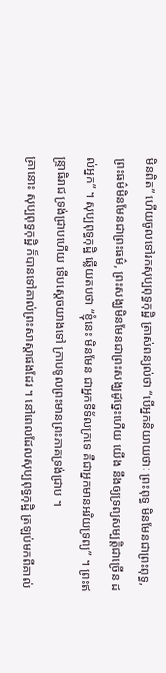មិនពិត” ហើយចូលទៅរកសុប្បពុទ្ធកុដ្ឋិ ត្រាស់ពន្យល់ថា “បើឣ្នកនិយាយថាៈ ព្រះពុទ្ធ មិនមែនជាព្រះពុទ្ធ, ព្រះធម៌មិនមែនជាព្រះធម៌, ព្រះសង្ឃមិនមែនជាព្រះសង្ឃដូច្នេះហើយ យើង នឹងឲ្យទ្រព្យសម្បត្តិជាច្រើន ដល់ឣ្នក” ។ សុប្បពុទ្ធកុដ្ឋិ ឆ្លើយតបថា “ខ្ញុំនេះ មិនមែន ជាឣ្នកទីទ័លក្រទេ គឺជាឣ្នកមានឣរិយទ្រព្យ” ។ ព្រះឥន្ទ្រាធិរាជ ទ្រង់ជ្រាបហើយ ទើបសេ្តចយាងទៅ ក្រាបទូលព្រះមានព្រះភាគទ្រង់ជ្រាប ។
គ្រានោះ សុប្បពុទ្ធកុដ្ឋិ ក៏បានទៅគាល់ព្រះសាស្តាផងដែរ ។ នៅពេលដែលសុប្បពុទ្ធកុដ្ឋិ ត្រឡប់មកពីគាល់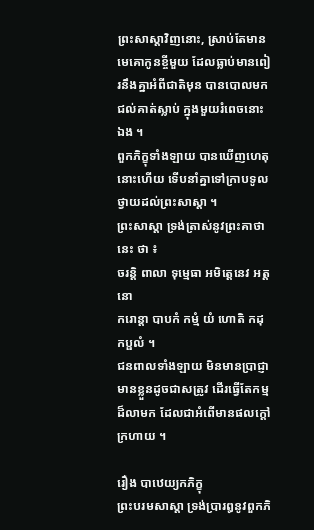ព្រះសាស្តាវិញនោះ, ស្រាប់តែមានមេគោកូនខ្ចីមួយ ដែលធ្លាប់មានពៀរនឹងគ្នាឣំពីជាតិមុន បានបោលមក ជល់គាត់ស្លាប់ ក្នុងមួយរំពេចនោះឯង ។
ពួកភិក្ខុទាំងឡាយ បានឃើញហេតុនោះហើយ ទើបនាំគ្នាទៅក្រាបទូលថ្វាយដល់ព្រះសាស្តា ។
ព្រះសាស្តា ទ្រង់ត្រាស់នូវព្រះគាថានេះ ថា ៖
ចរន្តិ ពាលា ទុម្មេធា ឣមិត្តេនេវ ឣត្តនោ
ករោន្តា បាបកំ កម្មំ យំ ហោតិ កដុកប្ផលំ ។
ជនពាលទាំងឡាយ មិនមានប្រាជ្ញា មានខ្លួនដូចជាសត្រូវ ដើរធ្វើតែកម្មដ៏លាមក ដែលជាឣំពើមានផលក្តៅក្រហាយ ។

រឿង បាឋេយ្យកភិក្ខុ
ព្រះបរមសាស្តា ទ្រង់ប្រារឰនូវពួកភិ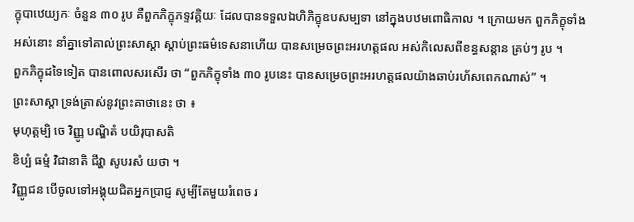ក្ខុបាឋេយ្យកៈ ចំនួន ៣០ រូប គឺពួកភិក្ខុភទ្ទវគ្គិយៈ ដែលបានទទួលឯហិភិក្ខុឧបសម្បទា នៅក្នុងបឋមពោធិកាល ។ ក្រោយមក ពួកភិក្ខុទាំងឣស់នោះ នាំគ្នាទៅគាល់ព្រះសាស្តា ស្តាប់ព្រះធម៌ទេសនាហើយ បានសម្រេចព្រះឣរហត្តផល ឣស់កិលេសពីខន្ធសន្តាន គ្រប់ៗ រូប ។
ពួកភិក្ខុដទៃទៀត បានពោលសរសើរ ថា “ពួកភិក្ខុទាំង ៣០ រូបនេះ បានសម្រេចព្រះឣរហត្តផលយ៉ាងឆាប់រហ័សពេកណាស់” ។
ព្រះសាស្តា ទ្រង់ត្រាស់នូវព្រះគាថានេះ ថា ៖
មុហុត្តម្បិ ចេ វិញ្ញូ បណ្ឌិតំ បយិរុបាសតិ
ខិប្បំ ធម្មំ វិជានាតិ ជីវ្ហា សូបរសំ យថា ។
វិញ្ញូជន បើចូលទៅឣង្គុយជិតឣ្នកប្រាជ្ញ សូម្បីតែមួយរំពេច រ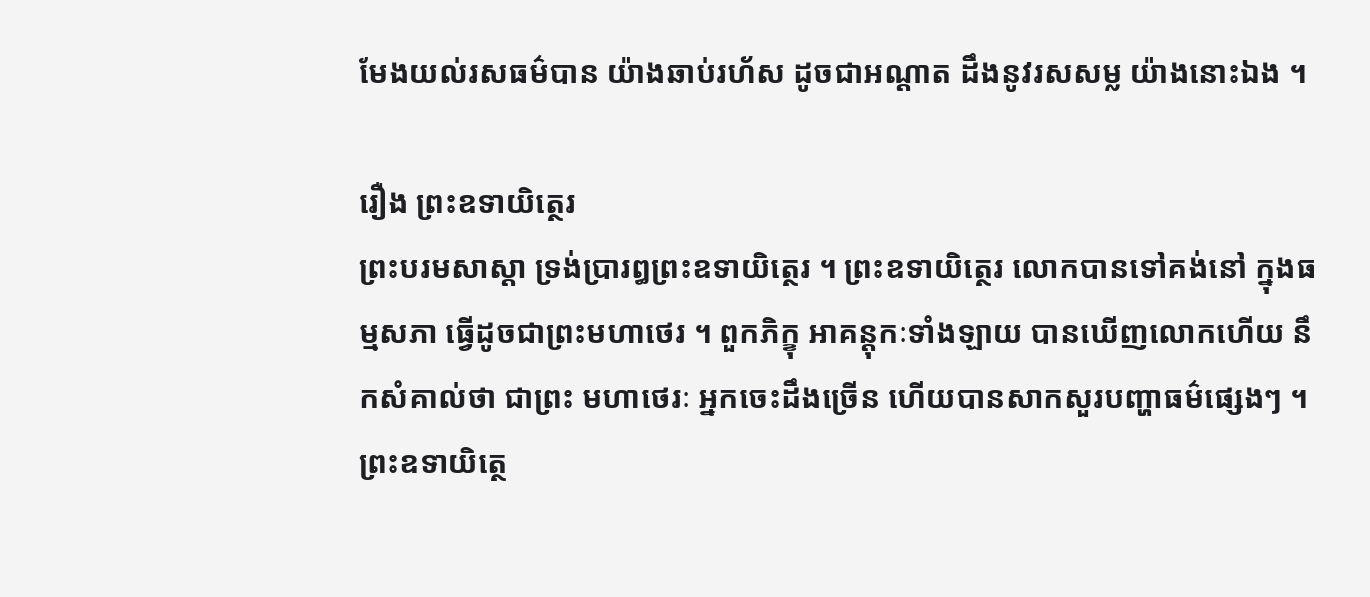មែងយល់រសធម៌បាន យ៉ាងឆាប់រហ័ស ដូចជាឣណ្តាត ដឹងនូវរសសម្ល យ៉ាងនោះឯង ។

រឿង ព្រះឧទាយិត្ថេរ
ព្រះបរមសាស្តា ទ្រង់ប្រារឰព្រះឧទាយិត្ថេរ ។ ព្រះឧទាយិត្ថេរ លោកបានទៅគង់នៅ ក្នុងធម្មសភា ធ្វើដូចជាព្រះមហាថេរ ។ ពួកភិក្ខុ ឣាគន្តុកៈទាំងឡាយ បានឃើញលោកហើយ នឹកសំគាល់ថា ជាព្រះ មហាថេរៈ ឣ្នកចេះដឹងច្រើន ហើយបានសាកសួរបញ្ហាធម៌ផ្សេងៗ ។
ព្រះឧទាយិត្ថេ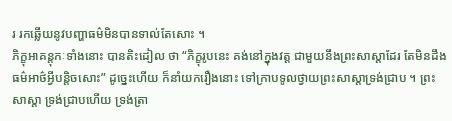រ រកឆ្លើយនូវបញ្ហាធម៌មិនបានទាល់តែសោះ ។
ភិក្ខុឣាគន្តុកៈទាំងនោះ បានតិះដៀល ថា “ភិក្ខុរូបនេះ គង់នៅក្នុងវត្ត ជាមួយនឹងព្រះសាស្តាដែរ តែមិនដឹងធម៌ឣាថ៌អ្វីបន្តិចសោះ” ដូច្នេះហើយ ក៏នាំយករឿងនោះ ទៅក្រាបទូលថ្វាយព្រះសាស្តាទ្រង់ជ្រាប ។ ព្រះសាស្តា ទ្រង់ជ្រាបហើយ ទ្រង់ត្រា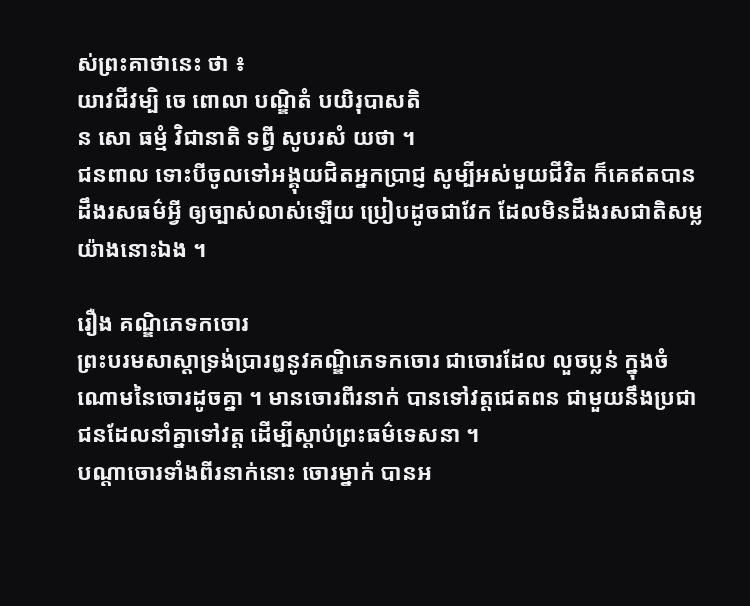ស់ព្រះគាថានេះ ថា ៖
យាវជីវម្បិ ចេ ពោលា បណ្ឌិតំ បយិរុបាសតិ
ន សោ ធម្មំ វិជានាតិ ទព្វី សូបរសំ យថា ។
ជនពាល ទោះបីចូលទៅឣង្គុយជិតឣ្នកប្រាជ្ញ សូម្បីឣស់មួយជីវិត ក៏គេឥតបានដឹងរសធម៌អ្វី ឲ្យច្បាស់លាស់ឡើយ ប្រៀបដូចជាវែក ដែលមិនដឹងរសជាតិសម្ល យ៉ាងនោះឯង ។

រឿង គណ្ឌិភេទកចោរ
ព្រះបរមសាស្តាទ្រង់ប្រារឰនូវគណ្ឌិភេទកចោរ ជាចោរដែល លួចប្លន់ ក្នុងចំណោមនៃចោរដូចគ្នា ។ មានចោរពីរនាក់ បានទៅវត្តជេតពន ជាមួយនឹងប្រជាជនដែលនាំគ្នាទៅវត្ត ដើម្បីស្តាប់ព្រះធម៌ទេសនា ។
បណ្តាចោរទាំងពីរនាក់នោះ ចោរម្នាក់ បានឣ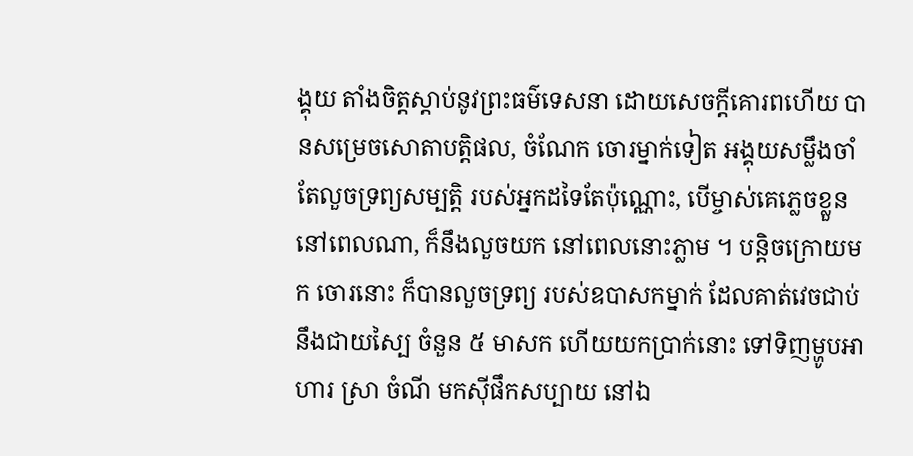ង្គុយ តាំងចិត្តស្តាប់នូវព្រះធម៌ទេសនា ដោយសេចក្តីគោរពហើយ បានសម្រេចសោតាបត្តិផល, ចំណែក ចោរម្នាក់ទៀត ឣង្គុយសម្លឹងចាំតែលួចទ្រព្យសម្បត្តិ របស់ឣ្នកដទៃតែប៉ុណ្ណោះ, បើម្ចាស់គេភ្លេចខ្លួន នៅពេលណា, ក៏នឹងលួចយក នៅពេលនោះភ្លាម ។ បន្តិចក្រោយមក ចោរនោះ ក៏បានលួចទ្រព្យ របស់ឧបាសកម្នាក់ ដែលគាត់វេចជាប់នឹងជាយស្បៃ ចំនួន ៥ មាសក ហើយយកប្រាក់នោះ ទៅទិញម្ហូបឣាហារ ស្រា ចំណី មកស៊ីផឹកសប្បាយ នៅឯ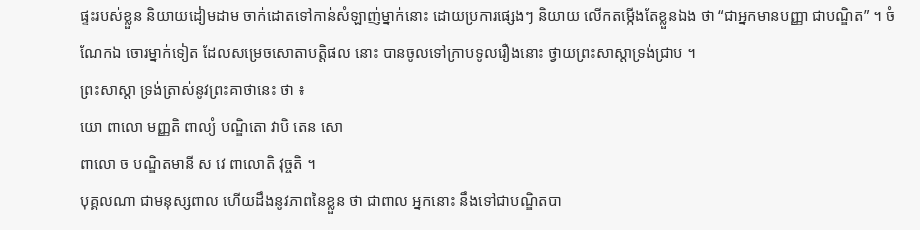ផ្ទះរបស់ខ្លួន និយាយដៀមដាម ចាក់ដោតទៅកាន់សំឡាញ់ម្នាក់នោះ ដោយប្រការផ្សេងៗ និយាយ លើកតម្កើងតែខ្លួនឯង ថា “ជាឣ្នកមានបញ្ញា ជាបណ្ឌិត” ។ ចំណែកឯ ចោរម្នាក់ទៀត ដែលសម្រេចសោតាបត្តិផល នោះ បានចូលទៅក្រាបទូលរឿងនោះ ថ្វាយព្រះសាស្តាទ្រង់ជ្រាប ។
ព្រះសាស្តា ទ្រង់ត្រាស់នូវព្រះគាថានេះ ថា ៖
យោ ពាលោ មញ្ញតិ ពាល្យំ បណ្ឌិតោ វាបិ តេន សោ
ពាលោ ច បណ្ឌិតមានី ស វេ ពាលោតិ វុច្ចតិ ។
បុគ្គលណា ជាមនុស្សពាល ហើយដឹងនូវភាពនៃខ្លួន ថា ជាពាល ឣ្នកនោះ នឹងទៅជាបណ្ឌិតបា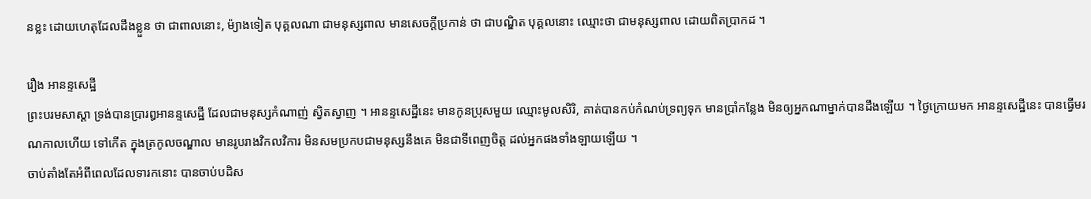នខ្លះ ដោយហេតុដែលដឹងខ្លួន ថា ជាពាលនោះ, ម៉្យាងទៀត បុគ្គលណា ជាមនុស្សពាល មានសេចក្តីប្រកាន់ ថា ជាបណ្ឌិត បុគ្គលនោះ ឈ្មោះថា ជាមនុស្សពាល ដោយពិតប្រាកដ ។

រឿង ឣានន្ទសេដ្ឋី
ព្រះបរមសាស្តា ទ្រង់បានប្រារឰឣានន្ទសេដ្ឋី ដែលជាមនុស្សកំណាញ់ ស្វិតស្វាញ ។ ឣានន្ទសេដ្ឋីនេះ មានកូនប្រុសមួយ ឈ្មោះមូលសិរិ, គាត់បានកប់កំណប់ទ្រព្យទុក មានប្រាំកន្លែង មិនឲ្យឣ្នកណាម្នាក់បានដឹងឡើយ ។ ថ្ងៃក្រោយមក ឣានន្ទសេដ្ឋីនេះ បានធ្វើមរណកាលហើយ ទៅកើត ក្នុងត្រកូលចណ្ឌាល មានរូបរាងវិកលវិការ មិនសមប្រកបជាមនុស្សនឹងគេ មិនជាទីពេញចិត្ត ដល់ឣ្នកផងទាំងឡាយឡើយ ។
ចាប់តាំងតែអំពីពេលដែលទារកនោះ បានចាប់បដិស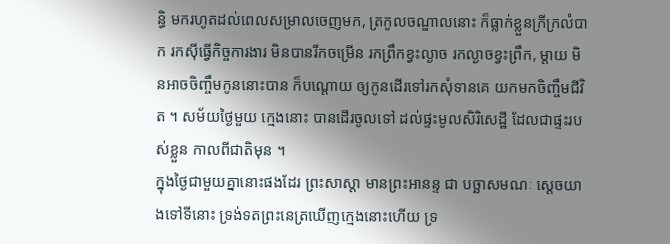ន្ធិ មករហូតដល់ពេលសម្រាលចេញមក, ត្រកូលចណ្ឌាលនោះ ក៏ធ្លាក់ខ្លួនក្រីក្រលំបាក រកស៊ីធ្វើកិច្ចការងារ មិនបានរីកចម្រើន រកព្រឹកខ្វះល្ងាច រកល្ងាចខ្វះព្រឹក, ម្តាយ មិនឣាចចិញ្ចឹមកូននោះបាន ក៏បណ្តោយ ឲ្យកូនដើរទៅរកសុំទានគេ យកមកចិញ្ចឹមជីវិត ។ សម័យថ្ងៃមួយ ក្មេងនោះ បានដើរចូលទៅ ដល់ផ្ទះមូលសិរិសេដ្ឋី ដែលជាផ្ទះរបស់ខ្លួន កាលពីជាតិមុន ។
ក្នុងថ្ងៃជាមួយគ្នានោះផងដែរ ព្រះសាស្តា មានព្រះឣានន្ទ ជា បច្ឆាសមណៈ ស្តេចយាងទៅទីនោះ ទ្រង់ទតព្រះនេត្រឃើញក្មេងនោះហើយ ទ្រ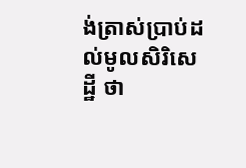ង់ត្រាស់ប្រាប់ដល់មូលសិរិសេដ្ឋី ថា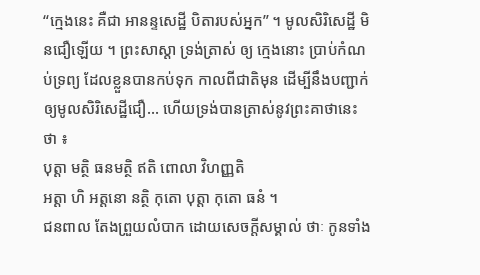“ក្មេងនេះ គឺជា ឣានន្ទសេដ្ឋី បិតារបស់ឣ្នក” ។ មូលសិរិសេដ្ឋី មិនជឿឡើយ ។ ព្រះសាស្តា ទ្រង់ត្រាស់ ឲ្យ ក្មេងនោះ ប្រាប់កំណប់ទ្រព្យ ដែលខ្លួនបានកប់ទុក កាលពីជាតិមុន ដើម្បីនឹងបញ្ជាក់ឲ្យមូលសិរិសេដ្ឋីជឿ... ហើយទ្រង់បានត្រាស់នូវព្រះគាថានេះ ថា ៖
បុត្តា មត្ថិ ធនមត្ថិ ឥតិ ពោលា វិហញ្ញតិ
ឣត្តា ហិ ឣត្តនោ នត្ថិ កុតោ បុត្តា កុតោ ធនំ ។
ជនពាល តែងព្រួយលំបាក ដោយសេចក្តីសម្គាល់ ថាៈ កូនទាំង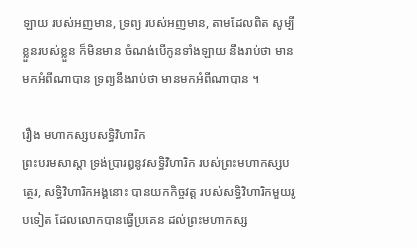ឡាយ របស់ឣញមាន, ទ្រព្យ របស់ឣញមាន, តាមដែលពិត សូម្បីខ្លួនរបស់ខ្លួន ក៏មិនមាន ចំណង់បើកូនទាំងឡាយ នឹងរាប់ថា មានមកឣំពីណាបាន ទ្រព្យនឹងរាប់ថា មានមកឣំពីណាបាន ។

រឿង មហាកស្សបសទ្ធិវិហារិក
ព្រះបរមសាស្តា ទ្រង់ប្រារឰនូវសទ្ធិវិហារិក របស់ព្រះមហាកស្សបត្ថេរ, សទ្ធិវិហារិកឣង្គនោះ បានយកកិច្ចវត្ត របស់សទ្ធិវិហារិកមួយរូបទៀត ដែលលោកបានធ្វើប្រគេន ដល់ព្រះមហាកស្ស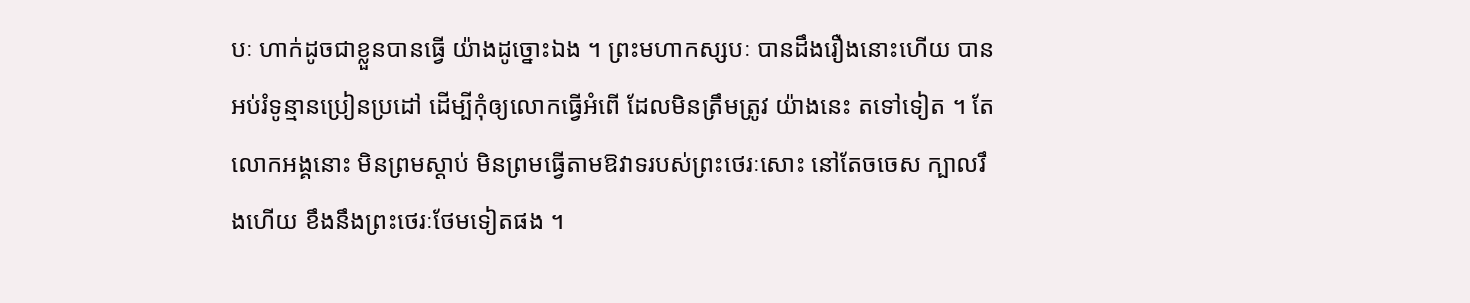បៈ ហាក់ដូចជាខ្លួនបានធ្វើ យ៉ាងដូច្នោះឯង ។ ព្រះមហាកស្សបៈ បានដឹងរឿងនោះហើយ បានឣប់រំទូន្មានប្រៀនប្រដៅ ដើម្បីកុំឲ្យលោកធ្វើឣំពើ ដែលមិនត្រឹមត្រូវ យ៉ាងនេះ តទៅទៀត ។ តែលោកឣង្គនោះ មិនព្រមស្តាប់ មិនព្រមធ្វើតាមឱវាទរបស់ព្រះថេរៈសោះ នៅតែចចេស ក្បាលរឹងហើយ ខឹងនឹងព្រះថេរៈថែមទៀតផង ។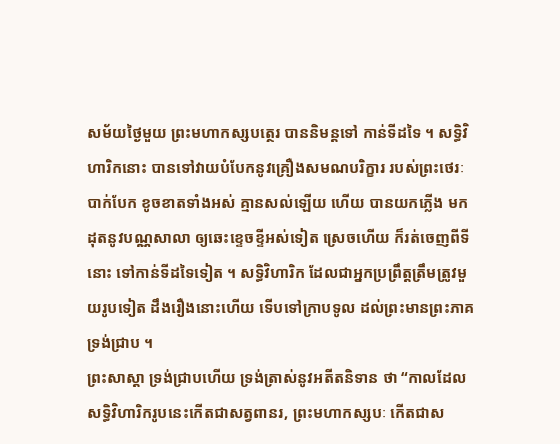សម័យថ្ងៃមួយ ព្រះមហាកស្សបត្ថេរ បាននិមន្តទៅ កាន់ទីដទៃ ។ សទ្ធិវិហារិកនោះ បានទៅវាយបំបែកនូវគ្រឿងសមណបរិក្ខារ របស់ព្រះថេរៈ បាក់បែក ខូចខាតទាំងឣស់ គ្មានសល់ឡើយ ហើយ បានយកភ្លើង មកដុតនូវបណ្ណសាលា ឲ្យឆេះខ្ទេចខ្ទីឣស់ទៀត ស្រេចហើយ ក៏រត់ចេញពីទីនោះ ទៅកាន់ទីដទៃទៀត ។ សទ្ធិវិហារិក ដែលជាឣ្នកប្រព្រឹត្តត្រឹមត្រូវមួយរូបទៀត ដឹងរឿងនោះហើយ ទើបទៅក្រាបទូល ដល់ព្រះមានព្រះភាគទ្រង់ជ្រាប ។
ព្រះសាស្តា ទ្រង់ជ្រាបហើយ ទ្រង់ត្រាស់នូវឣតីតនិទាន ថា “កាលដែលសទ្ធិវិហារិករូបនេះកើតជាសត្វពានរ, ព្រះមហាកស្សបៈ កើតជាស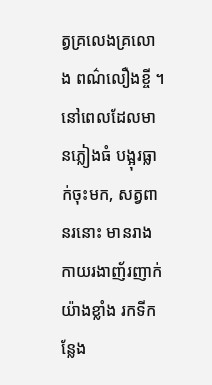ត្វគ្រលេងគ្រលោង ពណ៌លឿងខ្ចី ។ នៅពេលដែលមានភ្លៀងធំ បង្អុរធ្លាក់ចុះមក, សត្វពានរនោះ មានរាងកាយរងាញ័រញាក់ យ៉ាងខ្លាំង រកទីកន្លែង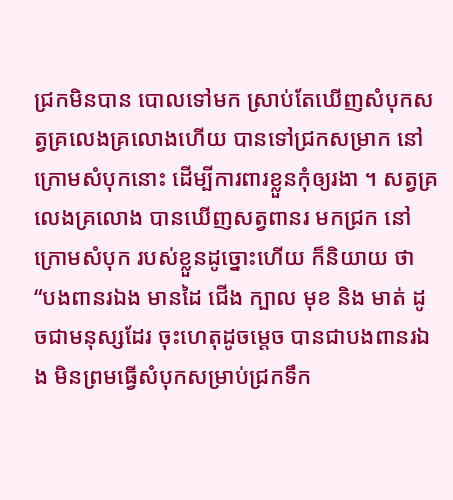ជ្រកមិនបាន បោលទៅមក ស្រាប់តែឃើញសំបុកសត្វគ្រលេងគ្រលោងហើយ បានទៅជ្រកសម្រាក នៅក្រោមសំបុកនោះ ដើម្បីការពារខ្លួនកុំឲ្យរងា ។ សត្វគ្រលេងគ្រលោង បានឃើញសត្វពានរ មកជ្រក នៅក្រោមសំបុក របស់ខ្លួនដូច្នោះហើយ ក៏និយាយ ថា “បងពានរឯង មានដៃ ជើង ក្បាល មុខ និង មាត់ ដូចជាមនុស្សដែរ ចុះហេតុដូចម្តេច បានជាបងពានរឯង មិនព្រមធ្វើសំបុកសម្រាប់ជ្រកទឹក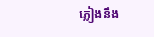ភ្លៀងនឹង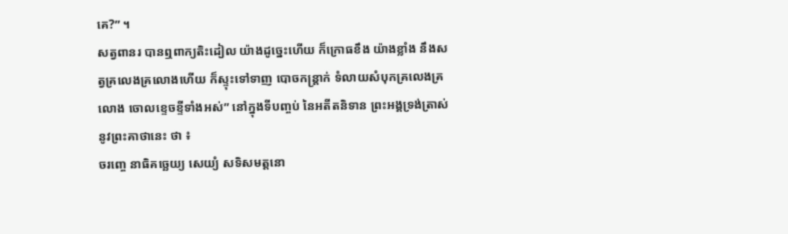គេ?” ។
សត្វពានរ បានឮពាក្យតិះដៀល យ៉ាងដូច្នេះហើយ ក៏ក្រោធខឹង យ៉ាងខ្លាំង នឹងសត្វគ្រលេងគ្រលោងហើយ ក៏ស្ទុះទៅទាញ បោចកន្ត្រាក់ ទំលាយសំបុកគ្រលេងគ្រលោង ចោលខ្ទេចខ្ទីទាំងឣស់” នៅក្នុងទីបញ្ចប់ នៃឣតីតនិទាន ព្រះឣង្គទ្រង់ត្រាស់នូវព្រះគាថានេះ ថា ៖
ចរញ្ចេ នាធិគច្ឆេយ្យ សេយ្យំ សទិសមត្តនោ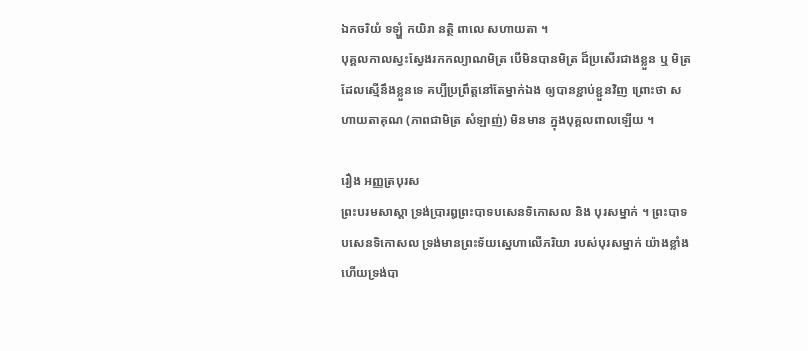ឯកចរិយំ ទឡ្ហំ កយិរា នត្ថិ ពាលេ សហាយតា ។
បុគ្គលកាលស្វះស្វែងរកកល្យាណមិត្រ បើមិនបានមិត្រ ដ៏ប្រសើរជាងខ្លួន ឬ មិត្រដែលស្មើនឹងខ្លួនទេ គប្បីប្រព្រឹត្តនៅតែម្នាក់ឯង ឲ្យបានខ្ជាប់ខ្ជួនវិញ ព្រោះថា សហាយតាគុណ (ភាពជាមិត្រ សំឡាញ់) មិនមាន ក្នុងបុគ្គលពាលឡើយ ។

រឿង ឣញ្ញត្របុរស
ព្រះបរមសាស្តា ទ្រង់ប្រារឰព្រះបាទបសេនទិកោសល និង បុរសម្នាក់ ។ ព្រះបាទបសេនទិកោសល ទ្រង់មានព្រះទ័យស្នេហាលើភរិយា របស់បុរសម្នាក់ យ៉ាងខ្លាំង ហើយទ្រង់បា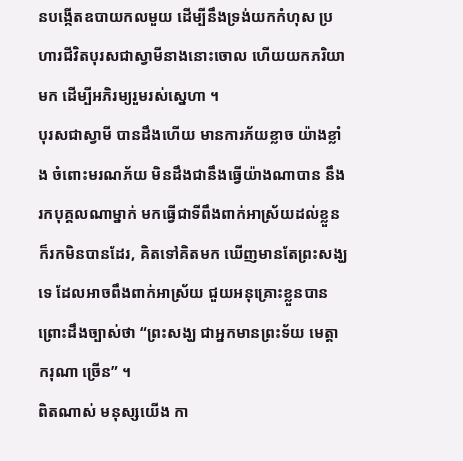នបង្កើតឧបាយកលមួយ ដើម្បីនឹងទ្រង់យកកំហុស ប្រហារជីវិតបុរសជាស្វាមីនាងនោះចោល ហើយយកភរិយាមក ដើម្បីឣភិរម្យរួមរស់ស្នេហា ។
បុរសជាស្វាមី បានដឹងហើយ មានការភ័យខ្លាច យ៉ាងខ្លាំង ចំពោះមរណភ័យ មិនដឹងជានឹងធ្វើយ៉ាងណាបាន នឹងរកបុគ្គលណាម្នាក់ មកធ្វើជាទីពឹងពាក់ឣាស្រ័យដល់ខ្លួន ក៏រកមិនបានដែរ, គិតទៅគិតមក ឃើញមានតែព្រះសង្ឃទេ ដែលឣាចពឹងពាក់ឣាស្រ័យ ជួយឣនុគ្រោះខ្លួនបាន ព្រោះដឹងច្បាស់ថា “ព្រះសង្ឃ ជាឣ្នកមានព្រះទ័យ មេត្តា ករុណា ច្រើន” ។
ពិតណាស់ មនុស្សយើង កា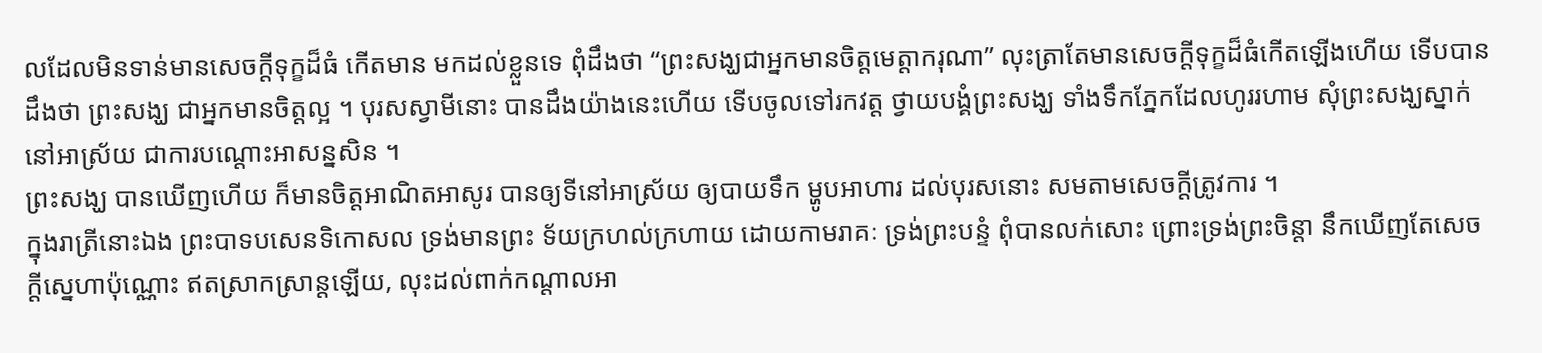លដែលមិនទាន់មានសេចក្តីទុក្ខដ៏ធំ កើតមាន មកដល់ខ្លួនទេ ពុំដឹងថា “ព្រះសង្ឃជាឣ្នកមានចិត្តមេត្តាករុណា” លុះត្រាតែមានសេចក្តីទុក្ខដ៏ធំកើតឡើងហើយ ទើបបានដឹងថា ព្រះសង្ឃ ជាឣ្នកមានចិត្តល្អ ។ បុរសស្វាមីនោះ បានដឹងយ៉ាងនេះហើយ ទើបចូលទៅរកវត្ត ថ្វាយបង្គំព្រះសង្ឃ ទាំងទឹកភ្នែកដែលហូររហាម សុំព្រះសង្ឃស្នាក់នៅឣាស្រ័យ ជាការបណ្តោះឣាសន្នសិន ។
ព្រះសង្ឃ បានឃើញហើយ ក៏មានចិត្តឣាណិតឣាសូរ បានឲ្យទីនៅឣាស្រ័យ ឲ្យបាយទឹក ម្ហូបឣាហារ ដល់បុរសនោះ សមតាមសេចក្តីត្រូវការ ។
ក្នុងរាត្រីនោះឯង ព្រះបាទបសេនទិកោសល ទ្រង់មានព្រះ ទ័យក្រហល់ក្រហាយ ដោយកាមរាគៈ ទ្រង់ព្រះបន្ទំ ពុំបានលក់សោះ ព្រោះទ្រង់ព្រះចិន្តា នឹកឃើញតែសេចក្តីស្នេហាប៉ុណ្ណោះ ឥតស្រាកស្រាន្តឡើយ, លុះដល់ពាក់កណ្តាលឣា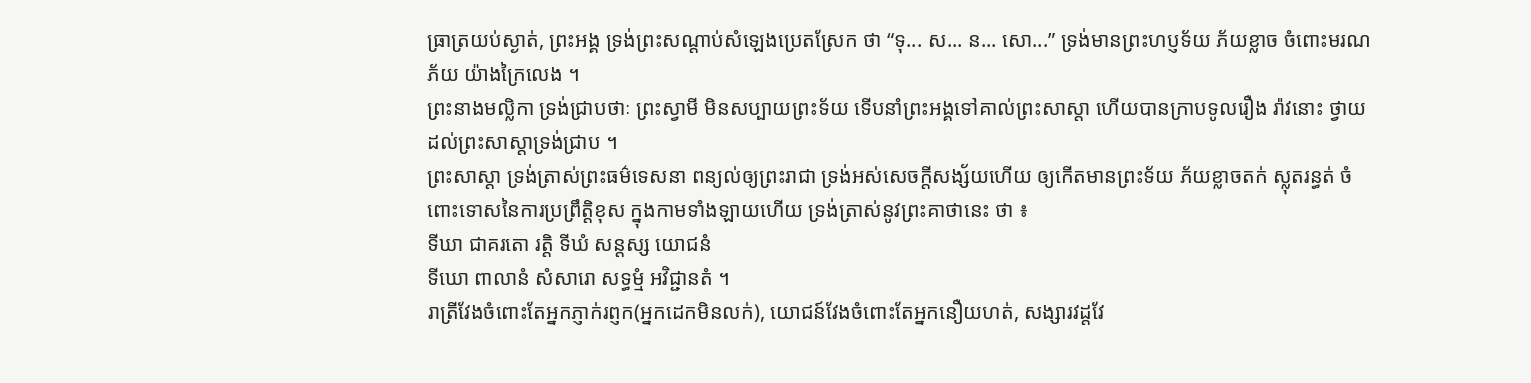ធ្រាត្រយប់ស្ងាត់, ព្រះឣង្គ ទ្រង់ព្រះសណ្តាប់សំឡេងប្រេតស្រែក ថា “ទុ... ស... ន... សោ...” ទ្រង់មានព្រះហប្ញទ័យ ភ័យខ្លាច ចំពោះមរណភ័យ យ៉ាងក្រៃលេង ។
ព្រះនាងមល្លិកា ទ្រង់ជ្រាបថាៈ ព្រះស្វាមី មិនសប្បាយព្រះទ័យ ទើបនាំព្រះឣង្គទៅគាល់ព្រះសាស្តា ហើយបានក្រាបទូលរឿង រ៉ាវនោះ ថ្វាយដល់ព្រះសាស្តាទ្រង់ជ្រាប ។
ព្រះសាស្តា ទ្រង់ត្រាស់ព្រះធម៌ទេសនា ពន្យល់ឲ្យព្រះរាជា ទ្រង់ឣស់សេចក្តីសង្ស័យហើយ ឲ្យកើតមានព្រះទ័យ ភ័យខ្លាចតក់ ស្លុតរន្ធត់ ចំពោះទោសនៃការប្រព្រឹត្តិខុស ក្នុងកាមទាំងឡាយហើយ ទ្រង់ត្រាស់នូវព្រះគាថានេះ ថា ៖
ទីឃា ជាគរតោ រត្តិ ទីឃំ សន្តស្ស យោជនំ
ទីឃោ ពាលានំ សំសារោ សទ្ធម្មំ អវិជ្ជានតំ ។
រាត្រីវែងចំពោះតែឣ្នកភ្ញាក់រព្ញក(ឣ្នកដេកមិនលក់), យោជន៍វែងចំពោះតែឣ្នកនឿយហត់, សង្សារវដ្តវែ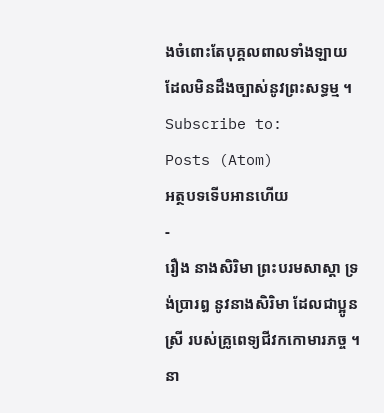ងចំពោះតែបុគ្គលពាលទាំងឡាយ ដែលមិនដឹងច្បាស់នូវព្រះសទ្ធម្ម ។
Subscribe to:
Posts (Atom)
អត្ថបទទើបអានហើយ
-
រឿង នាងសិរិមា ព្រះបរមសាស្តា ទ្រង់ប្រារឰ នូវនាងសិរិមា ដែលជាប្អូនស្រី របស់គ្រូពេទ្យជីវកកោមារភច្ច ។ នា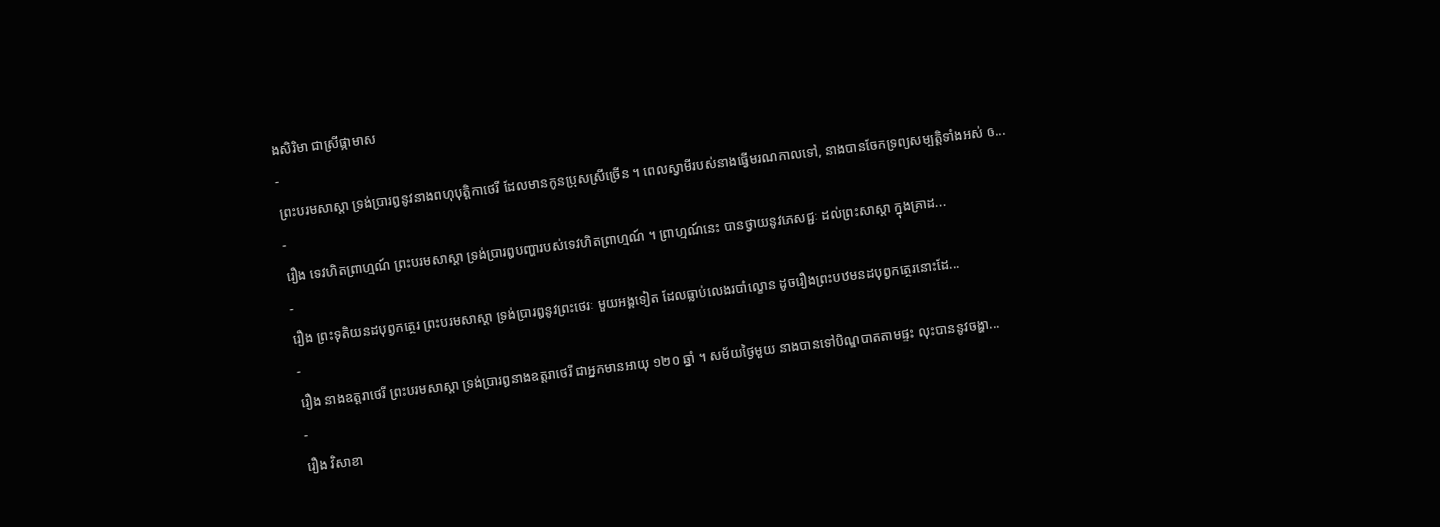ងសិរិមា ជាស្រីផ្កាមាស
-
ព្រះបរមសាស្តា ទ្រង់ប្រារឰនូវនាងពហុបុត្តិកាថេរី ដែលមានកូនប្រុសស្រីច្រើន ។ ពេលស្វាមីរបស់នាងធ្វើមរណកាលទៅ, នាងបានចែកទ្រព្យសម្បត្តិទាំងឣស់ ឲ...
-
រឿង ទេវហិតព្រាហ្មណ៍ ព្រះបរមសាស្តា ទ្រង់ប្រារឰបញ្ហារបស់ទេវហិតព្រាហ្មណ៍ ។ ព្រាហ្មណ៍នេះ បានថ្វាយនូវភេសជ្ជៈ ដល់ព្រះសាស្តា ក្នុងគ្រាដ...
-
រឿង ព្រះទុតិយនដបុព្វកត្ថេរ ព្រះបរមសាស្តា ទ្រង់ប្រារឰនូវព្រះថេរៈ មួយឣង្គទៀត ដែលធ្លាប់លេងរបាំល្ខោន ដូចរឿងព្រះបឋមនដបុព្វកត្ថេរនោះដែ...
-
រឿង នាងឧត្តរាថេរី ព្រះបរមសាស្តា ទ្រង់ប្រារឰនាងឧត្តរាថេរី ជាឣ្នកមានឣាយុ ១២០ ឆ្នាំ ។ សម័យថ្ងៃមួយ នាងបានទៅបិណ្ឌបាតតាមផ្ទះ លុះបាននូវចង្ហា...
-
រឿង វិសាខា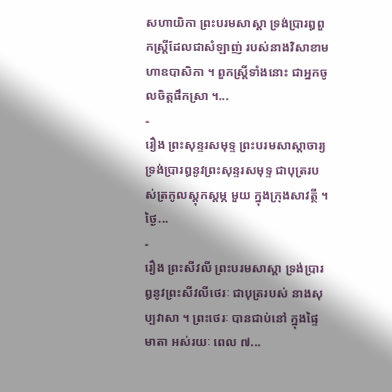សហាយិកា ព្រះបរមសាស្តា ទ្រង់ប្រារឰពួកស្ត្រីដែលជាសំឡាញ់ របស់នាងវិសាខាមហាឧបាសិកា ។ ពួកស្ត្រីទាំងនោះ ជាឣ្នកចូលចិត្តផឹកស្រា ។...
-
រឿង ព្រះសុន្ទរសមុទ្ទ ព្រះបរមសាស្តាចារ្យ ទ្រង់ប្រារឰនូវព្រះសុន្ទរសមុទ្ទ ជាបុត្ររបស់ត្រកូលស្តុកស្តម្ភ មួយ ក្នុងក្រុងសាវត្ថី ។ ថ្ងៃ...
-
រឿង ព្រះសីវលី ព្រះបរមសាស្តា ទ្រង់ប្រារឰនូវព្រះសីវលីថេរៈ ជាបុត្ររបស់ នាងសុប្បវាសា ។ ព្រះថេរៈ បានជាប់នៅ ក្នុងផ្ទៃមាតា ឣស់រយៈ ពេល ៧...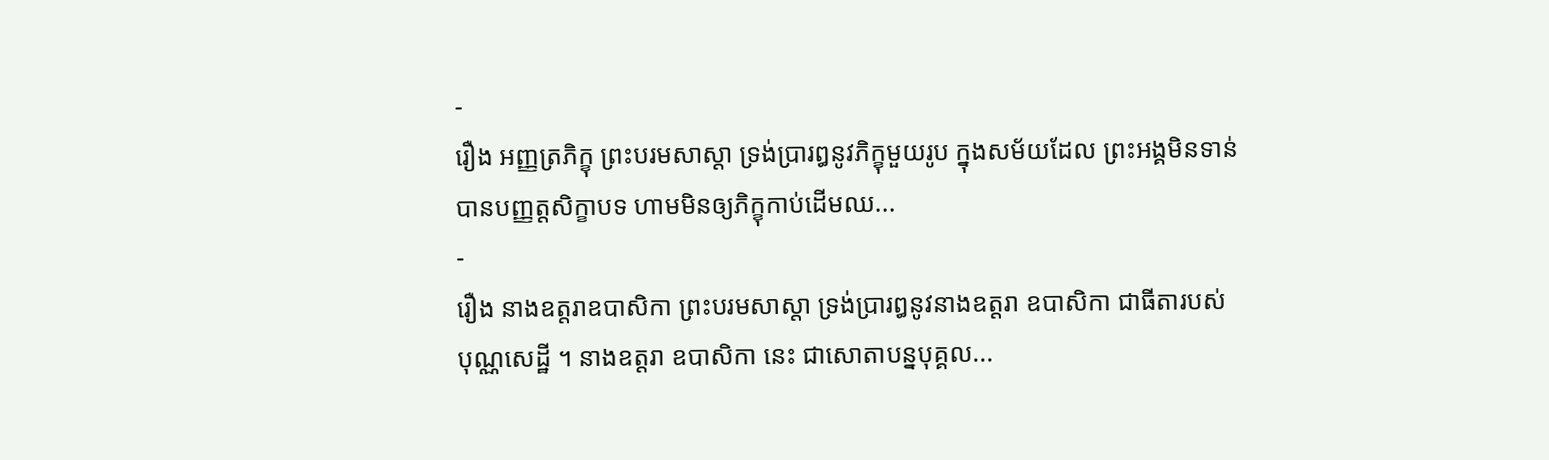-
រឿង ឣញ្ញត្រភិក្ខុ ព្រះបរមសាស្តា ទ្រង់ប្រារឰនូវភិក្ខុមួយរូប ក្នុងសម័យដែល ព្រះឣង្គមិនទាន់បានបញ្ញត្តសិក្ខាបទ ហាមមិនឲ្យភិក្ខុកាប់ដើមឈ...
-
រឿង នាងឧត្តរាឧបាសិកា ព្រះបរមសាស្តា ទ្រង់ប្រារឰនូវនាងឧត្តរា ឧបាសិកា ជាធីតារបស់បុណ្ណសេដ្ឋី ។ នាងឧត្តរា ឧបាសិកា នេះ ជាសោតាបន្នបុគ្គល...